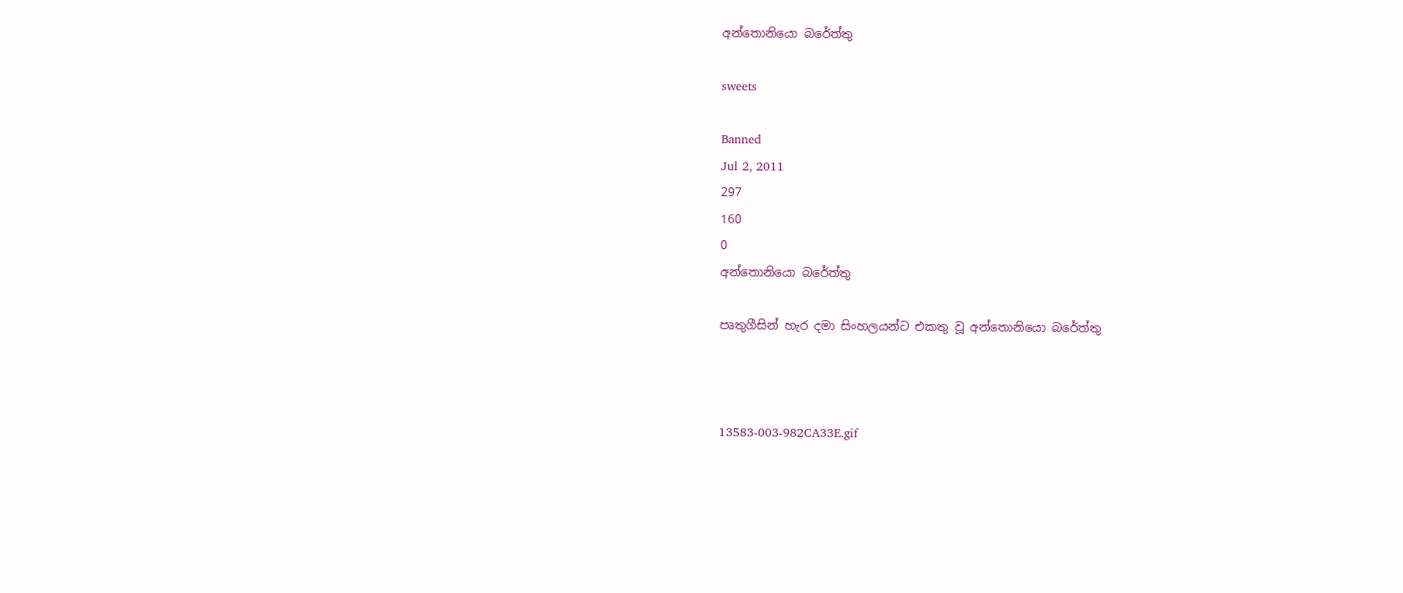අන්තොනියො බරේත්තු

sweets

Banned
Jul 2, 2011
297
160
0
අන්තොනියො බරේත්තු

පෘතුගීසින් හැර දමා සිංහලයන්ට එකතු වූ අන්තොනියො බරේත්තු



13583-003-982CA33E.gif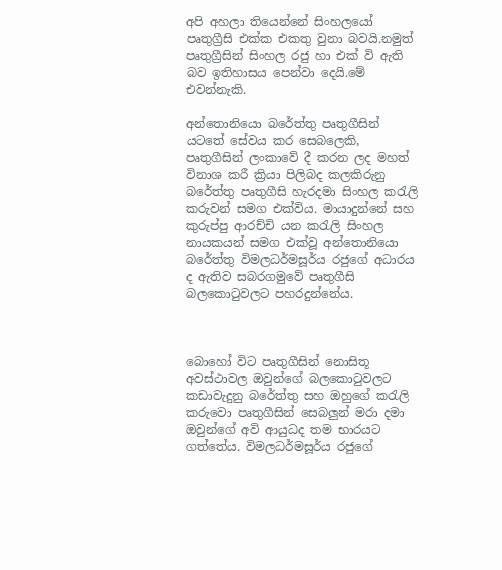අපි අහලා තියෙන්නේ සිංහලයෝ පෘතුග්‍රීසි එක්ක එකතු වුනා බවයි.නමුත් පෘතුග්‍රීසින් සිංහල රජු හා එක් වි ඇති බව ඉතිහාසය පෙන්වා දෙයි.මේ එවන්නැකි.

අන්තොනියො බරේත්තු පෘතුගීසින් යටතේ සේවය කර සෙබ‍ලෙකි, පෘතුගීසින් ලංකාවේ දී කරන ලද මහත් විනාශ කරී ක්‍රියා පිලිබද කලකිරුනු බරේත්තු පෘතුගීසි හැරදමා සිංහල කරැලි කරුවන් සමග එක්විය. මායාදුන්නේ සහ කුරුප්පු ආරච්චි යන කරැලි සිංහල නායකයන් සමග එක්වූ අන්තොනියො බරේත්තු විමලධර්මසූර්ය රජුගේ අධාරය ද ඇතිව සබරගමුවේ පෘතුගීසි බලකොටුවලට පහරදුන්නේය.



බොහෝ විට පෘතුගීසින් නොසිතූ අවස්ථාවල ඔවුන්ගේ බලකොටුවලට කඩාවැදුනු බරේත්තු සහ ඔහුගේ කරැලි කරුවො පෘතුගීසින් සෙබලුන් මරා දමා ඔවුන්ගේ අවි ආයුධද තම භාරයට ගත්තේය. විමලධර්මසූර්ය රජුගේ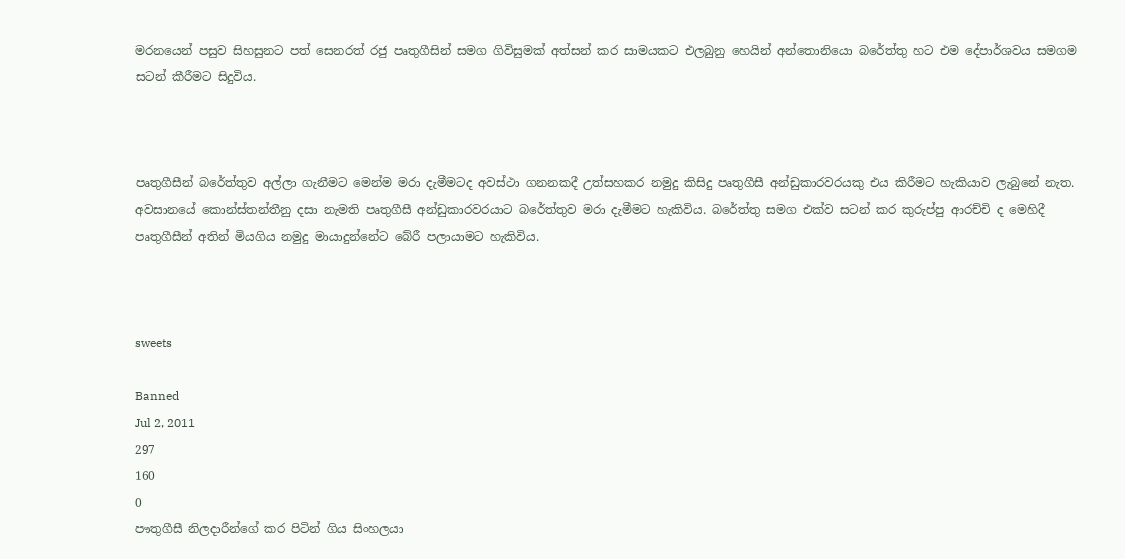මරනයෙන් පසුව සිහසුනට පත් සෙනරත් රජු පෘතුගීසින් සමග ගිවිසුමක් අත්සන් කර සාමයකට එලබුනු හෙයින් අන්තොනියො බරේත්තු හට එම දේපාර්ශවය සමගම සටන් කීරීමට සිදුවිය.



පෘතුගීසීන් බරේත්තුව අල්ලා ගැනීමට මෙන්ම මරා දැමීමටද අවස්ථා ගනනකදී උත්සහකර නමුදු කිසිදු පෘතුගීසී අන්ඩුකාරවරයකු එය කිරීමට හැකියාව ලැබුනේ නැත. අවසානයේ කොන්ස්තන්තීනු දසා නැමති පෘතුගීසී අන්ඩුකාරවරයාට බරේත්තුව මරා දැමීමට හැකිවිය. බරේත්තු සමග එක්ව සටන් කර කුරුප්පු ආරච්චි ද මෙහිදී පෘතුගීසීන් අතින් මියගිය නමුදු මායාදුන්නේට බේරී පලායාමට හැකිවිය.



sweets

Banned
Jul 2, 2011
297
160
0
පෟතුගීසී නිලදාරීන්ගේ කර පිටින් ගිය සිංහලයා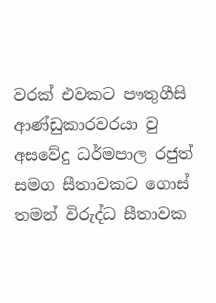වරක් එවකට පෟතුගීසි ආණ්ඩුකාරවරයා වු අසවේදු ධර්මපාල රජුත් සමග සීතාවකට ගොස් තමන් විරුද්ධ සීතාවක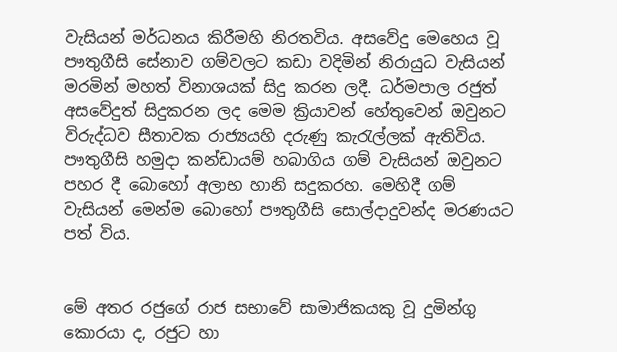වැසියන් මර්ධනය කිරීමහි නිරතවිය. අසවේදු මෙහෙය වූ පෟතුගීසි සේනාව ගම්වලට කඩා වදිමින් නිරායුධ වැසියන් මරමින් මහත් විනාශයක් සිදු කරන ලදී. ධර්මපාල රජුත් අසවේදුත් සිදුකරන ලද මෙම ක්‍රියාවන් හේතුවෙන් ඔවුනට විරුද්ධව සීතාවක රාජ්‍යයහි දරුණු කැරැල්ලක් ඇතිවිය. පෟතුගීසි හමුදා කන්ඩායම් හබාගිය ගම් වැසියන් ඔවුනට පහර දී බොහෝ අලාභ හානි සදුකරහ. මෙහිදී ගම් වැසියන් මෙන්ම බොහෝ පෟතුගීසි සොල්දාදුවන්ද මරණයට පත් විය.


මේ අතර රජුගේ රාජ සභාවේ සාමාජිකයකු වූ දුමින්ගු කොරයා ද, රජුට හා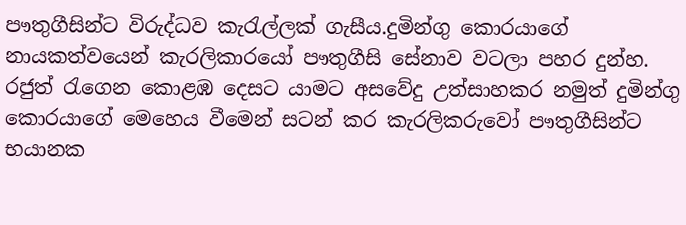පෟතුගීසින්ට විරුද්ධව කැරැල්ලක් ගැසීය.දුමින්ගු කොරයාගේ නායකත්වයෙන් කැරලිකාරයෝ පෟතුගීසි සේනාව වටලා පහර දුන්හ. රජුත් රැගෙන කොළඹ දෙසට යාමට අසවේදු උත්සාහකර නමුත් දුමින්ගු කොරයාගේ මෙහෙය වීමෙන් සටන් කර කැරලිකරුවෝ පෟතුගීසින්ට භයානක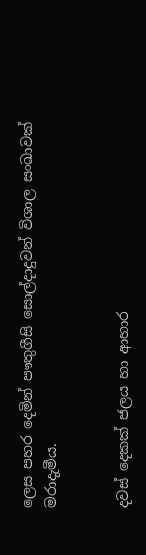ලෙස පහර දෙමින් පෟතුගීසි සොල්දාදුවන් විශාල සංඛාවක් මරාදැමීය.


දවස් දෙකක් ජලය හා ආහාර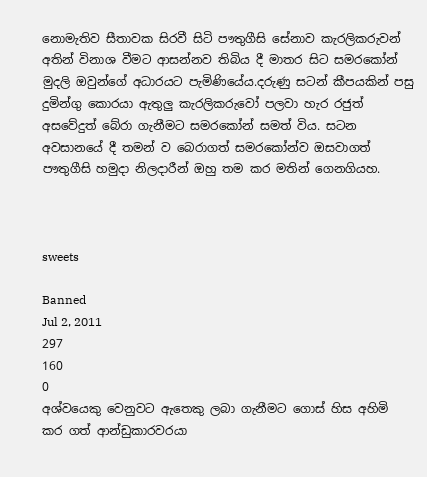නොමැතිව සීතාවක සිරවී සිටි පෟතුගීසි සේනාව කැරලිකරුවන් අතින් විනාශ වීමට ආසන්නව තිබිය දී මාතර සිට සමරකෝන් මුදලි ඔවුන්ගේ අධාරයට පැමිණියේය.දරුණු සටන් කීපයකින් පසු දුමින්ගු කොරයා ඇතුලු කැරලිකරුවෝ පලවා හැර රජුත් අසවේදුත් බේරා ගැනීමට සමරකෝන් සමත් විය. සටන අවසානයේ දී තමන් ව බෙරාගත් සමරකෝන්ව ඔසවාගත් පෟතුගීසි හමුදා නිලදාරීන් ඔහු තම කර මතින් ගෙනගියහ.



sweets

Banned
Jul 2, 2011
297
160
0
අශ්වයෙකු වෙනුවට ඇතෙකු ලබා ගැනීමට ගොස් හිස අහිමි කර ගත් ආන්ඩුකාරවරයා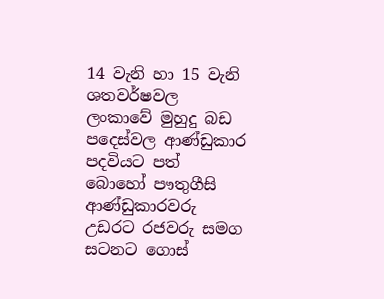14 වැනි හා 15 වැනි ශතවර්ෂවල ලංකාවේ මුහුදු බඩ පදෙස්වල ආණ්ඩුකාර පදවියට පත් බොහෝ පෟතුගීසි ආණ්ඩුකාරවරු උඩරට රජවරු සමග සටනට ගොස්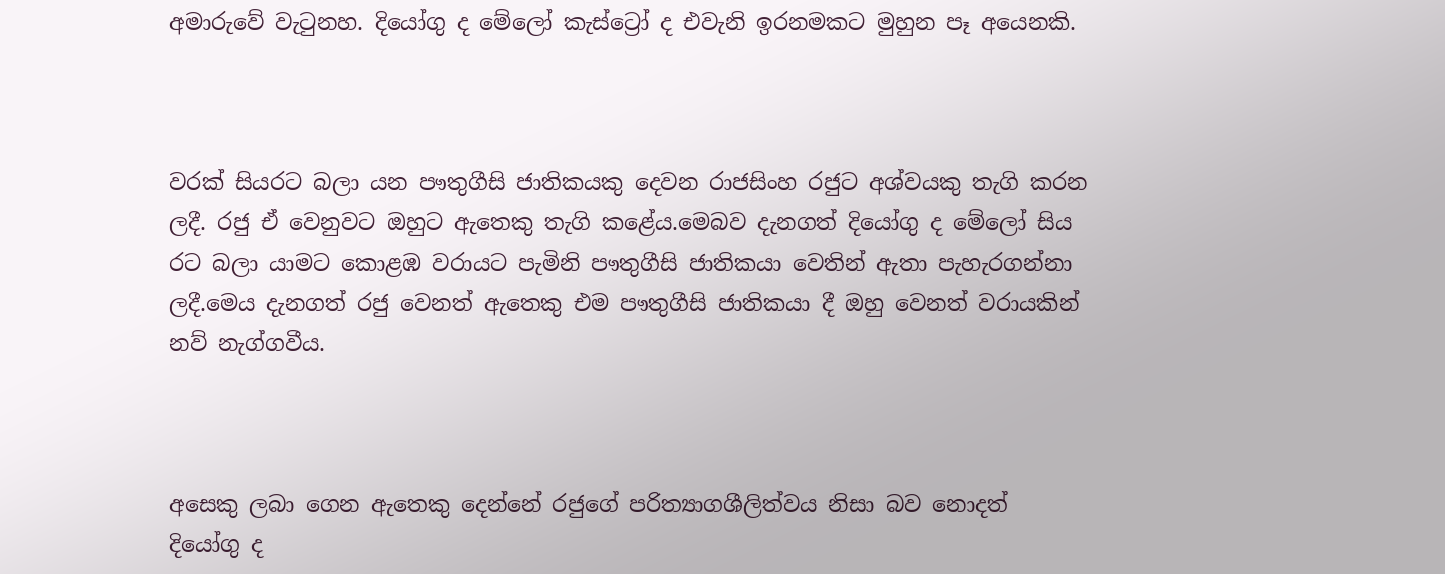අමාරුවේ වැටුනහ. දියෝගු ද මේලෝ කැස්ට්‍රෝ ද එවැනි ඉරනමකට මුහුන පෑ අයෙනකි.



වරක් සියරට බලා යන පෟතුගීසි ජාතිකයකු දෙවන රාජසිංහ රජුට අශ්වයකු තැගි කරන ලදී. රජු ඒ වෙනුවට ඔහුට ඇතෙකු තැගි කළේය.මෙබව දැනගත් දියෝගු ද මේලෝ සිය රට බලා යාමට කොළඹ වරායට පැමිනි පෟතුගීසි ජාතිකයා වෙතින් ඇතා පැහැරගන්නා ලදී.මෙය දැනගත් රජු වෙනත් ඇතෙකු එම පෟතුගීසි ජාතිකයා දී ඔහු වෙනත් වරායකින් නව් නැග්ගවීය.



අසෙකු ලබා ගෙන ඇතෙකු දෙන්නේ රජුගේ පරිත්‍යාගශීලිත්වය නිසා බව නොදත් දියෝගු ද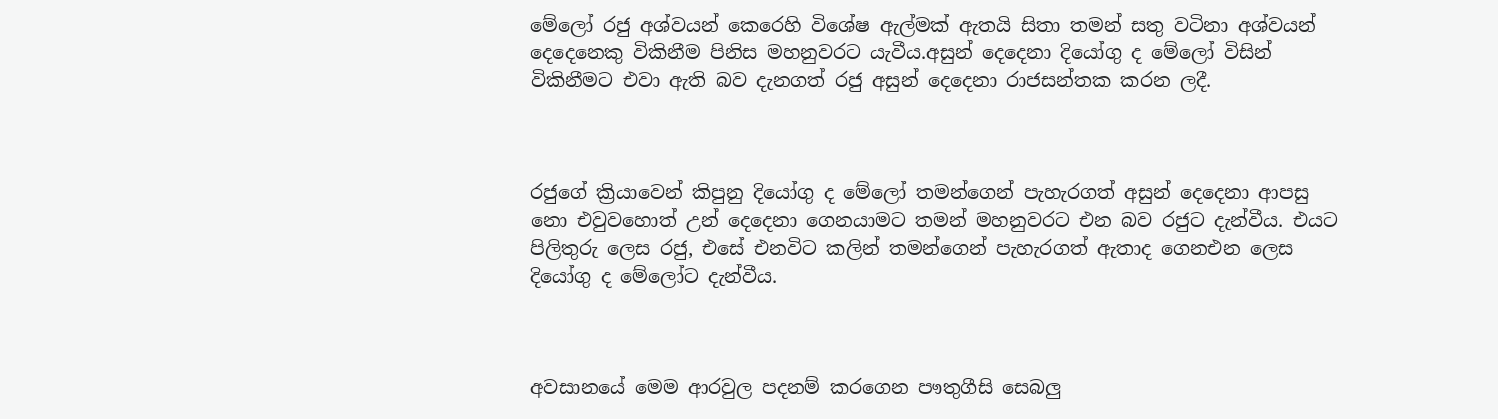මේලෝ රජු අශ්වයන් කෙරෙහි විශේෂ ඇල්මක් ඇතයි සිතා තමන් සතු වටිනා අශ්වයන් දෙදෙනෙකු විකිනීම පිනිස මහනුවරට යැවීය.අසුන් දෙදෙනා දියෝගු ද මේලෝ විසින් විකිනීමට එවා ඇති බව දැනගත් රජු අසුන් දෙදෙනා රාජසන්තක කරන ලදී.



රජුගේ ක්‍රියාවෙන් කිපුනු දියෝගු ද මේලෝ තමන්ගෙන් පැහැරගත් අසුන් දෙදෙනා ආපසු නො එවුවහොත් උන් දෙදෙනා ගෙනයාමට තමන් මහනුවරට එන බව රජුට දැන්වීය. එයට පිලිතුරු ලෙස රජු, එසේ එනවිට කලින් තමන්ගෙන් පැහැරගත් ඇතාද ගෙනඑන ලෙස දියෝගු ද මේලෝට දැන්වීය.



අවසානයේ මෙම ආරවුල පදනම් කරගෙන පෟතුගීසි සෙබලු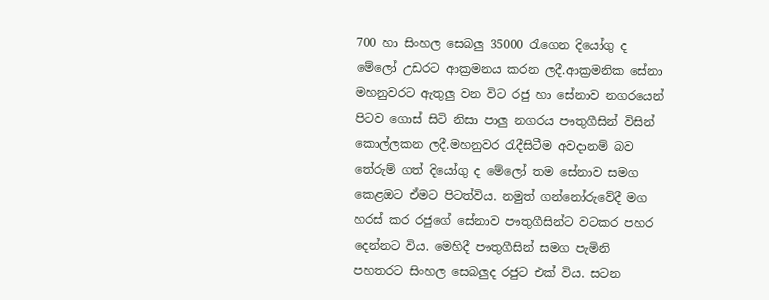700 හා සිංහල සෙබලු 35000 රැගෙන දියෝගු ද මේලෝ උඩරට ආක්‍රමනය කරන ලදී.ආක්‍රමනික සේනා මහනුවරට ඇතුලු වන විට රජු හා සේනාව නගරයෙන් පිටව ගොස් සිටි නිසා පාලු නගරය පෟතුගීසින් විසින් කොල්ලකන ලදී.මහනුවර රැදීසිටීම අවදානම් බව තේරුම් ගත් දියෝගු ද මේලෝ තම සේනාව සමග කෙළඔට ඒමට පිටත්විය. නමුත් ගන්නෝරුවේදී මග හරස් කර රජුගේ සේනාව පෟතුගීසින්ට වටකර පහර දෙන්නට විය. මෙහිදී පෟතුගීසින් සමග පැමිනි පහතරට සිංහල සෙබලුද රජුට එක් විය. සටන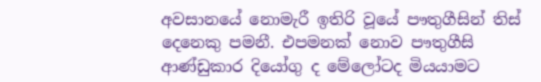අවසානයේ නොමැරී ඉතිරි වූයේ පෟතුගීසින් තිස් දෙනෙකු පමනී. එපමනක් නොව පෟතුගීසි ආණ්ඩුකාර දියෝගු ද මේලෝටද මියයාමට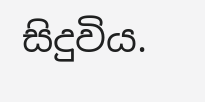සිදුවිය.